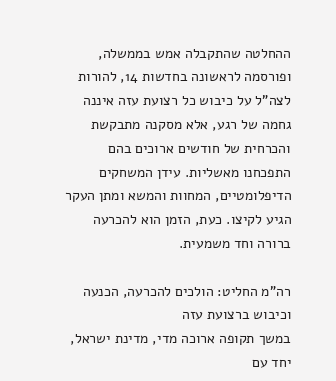ההחלטה שהתקבלה אמש בממשלה, ופורסמה לראשונה בחדשות 14, להורות לצה"ל על כיבוש כל רצועת עזה איננה גחמה של רגע, אלא מסקנה מתבקשת והכרחית של חודשים ארוכים בהם התפכחנו מאשליות. עידן המשחקים הדיפלומטיים, המחוות והמשא ומתן העקר הגיע לקיצו. כעת, הזמן הוא להכרעה ברורה וחד משמעית.

רה"מ החליט: הולכים להכרעה, הכנעה וכיבוש ברצועת עזה
במשך תקופה ארוכה מדי, מדינת ישראל, יחד עם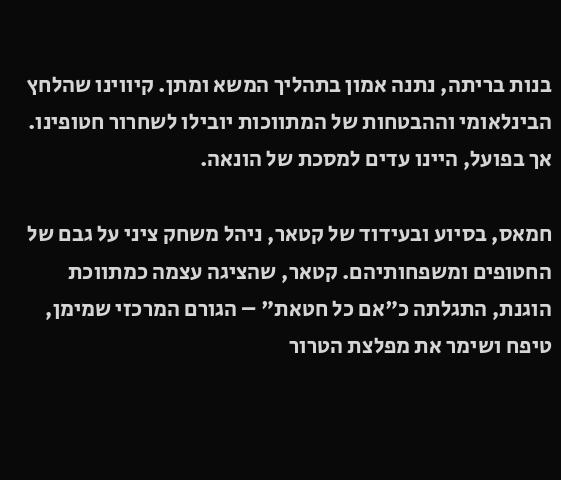בנות בריתה, נתנה אמון בתהליך המשא ומתן. קיווינו שהלחץ הבינלאומי וההבטחות של המתווכות יובילו לשחרור חטופינו. אך בפועל, היינו עדים למסכת של הונאה.

חמאס, בסיוע ובעידוד של קטאר, ניהל משחק ציני על גבם של החטופים ומשפחותיהם. קטאר, שהציגה עצמה כמתווכת הוגנת, התגלתה כ"אם כל חטאת" – הגורם המרכזי שמימן, טיפח ושימר את מפלצת הטרור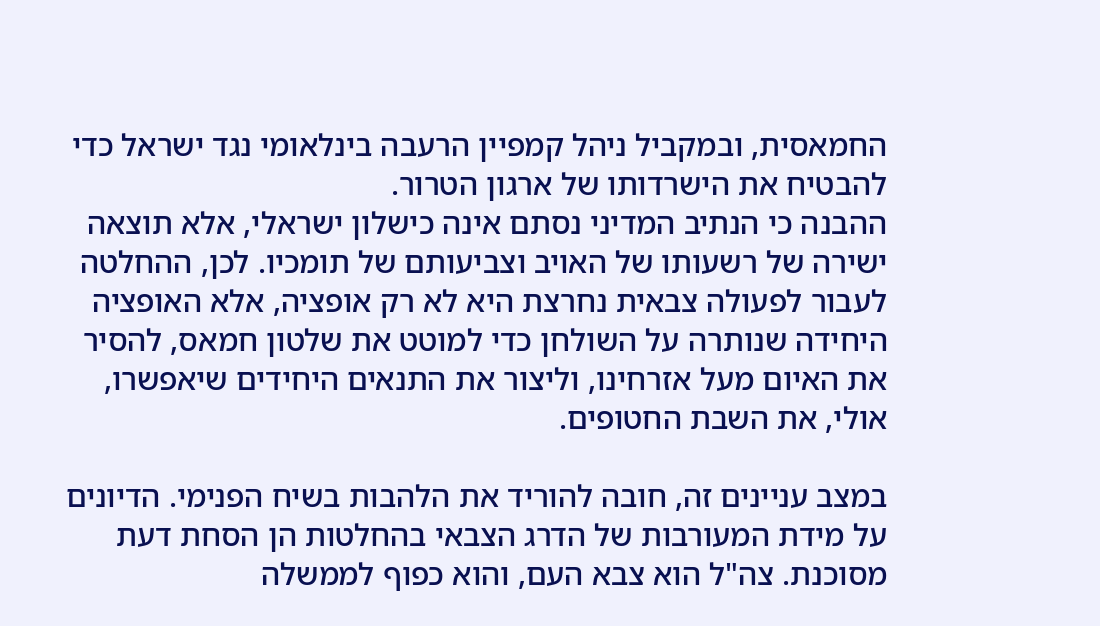החמאסית, ובמקביל ניהל קמפיין הרעבה בינלאומי נגד ישראל כדי להבטיח את הישרדותו של ארגון הטרור.
ההבנה כי הנתיב המדיני נסתם אינה כישלון ישראלי, אלא תוצאה ישירה של רשעותו של האויב וצביעותם של תומכיו. לכן, ההחלטה לעבור לפעולה צבאית נחרצת היא לא רק אופציה, אלא האופציה היחידה שנותרה על השולחן כדי למוטט את שלטון חמאס, להסיר את האיום מעל אזרחינו, וליצור את התנאים היחידים שיאפשרו, אולי, את השבת החטופים.

במצב עניינים זה, חובה להוריד את הלהבות בשיח הפנימי. הדיונים על מידת המעורבות של הדרג הצבאי בהחלטות הן הסחת דעת מסוכנת. צה"ל הוא צבא העם, והוא כפוף לממשלה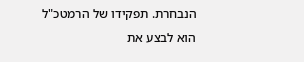הנבחרת. תפקידו של הרמטכ"ל הוא לבצע את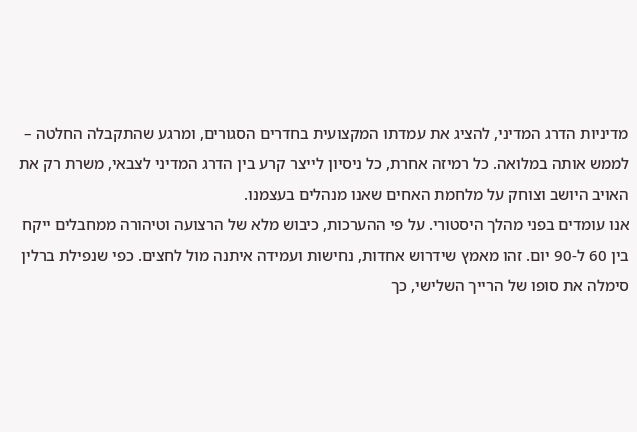מדיניות הדרג המדיני, להציג את עמדתו המקצועית בחדרים הסגורים, ומרגע שהתקבלה החלטה – לממש אותה במלואה. כל רמיזה אחרת, כל ניסיון לייצר קרע בין הדרג המדיני לצבאי, משרת רק את האויב היושב וצוחק על מלחמת האחים שאנו מנהלים בעצמנו.
אנו עומדים בפני מהלך היסטורי. על פי ההערכות, כיבוש מלא של הרצועה וטיהורה ממחבלים ייקח בין 60 ל-90 יום. זהו מאמץ שידרוש אחדות, נחישות ועמידה איתנה מול לחצים. כפי שנפילת ברלין סימלה את סופו של הרייך השלישי, כך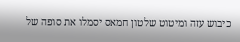כיבוש עזה ומיטוט שלטון חמאס יסמלו את סופה של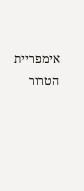אימפריית הטרור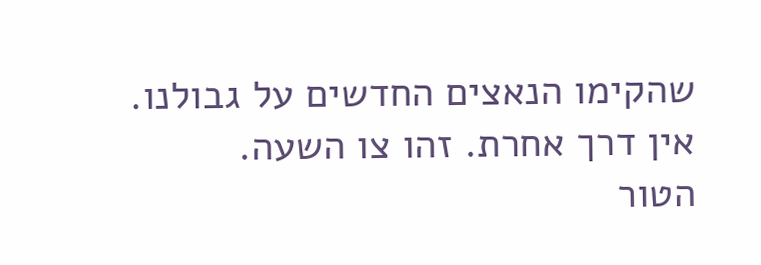שהקימו הנאצים החדשים על גבולנו. אין דרך אחרת. זהו צו השעה.
הטור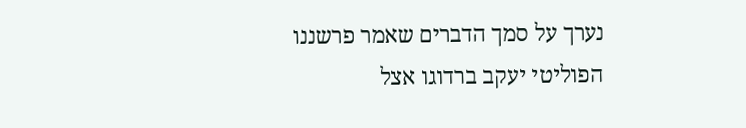נערך על סמך הדברים שאמר פרשננו הפוליטי יעקב ברדוגו אצל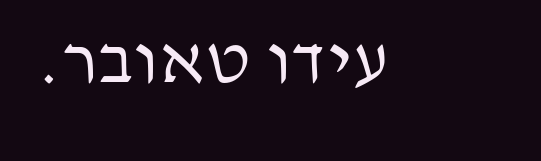עידו טאובר.